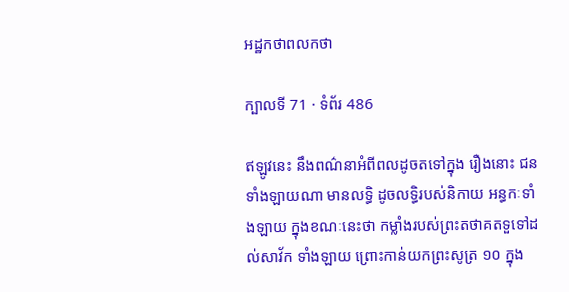អដ្ឋកថាពលកថា

ក្បាលទី 71 · ទំព័រ 486

ឥឡូវនេះ នឹងពណ៌នាអំពីពលដូចតទៅក្នុង រឿងនោះ ជនទាំងឡាយណា មានលទ្ធិ ដូចលទ្ធិរបស់និកាយ អន្ធកៈទាំងឡាយ ក្នុងខណៈនេះថា កម្លាំងរបស់ព្រះតថាគតទួទៅដល់សាវ័ក ទាំងឡាយ ព្រោះកាន់យកព្រះសូត្រ ១០ ក្នុង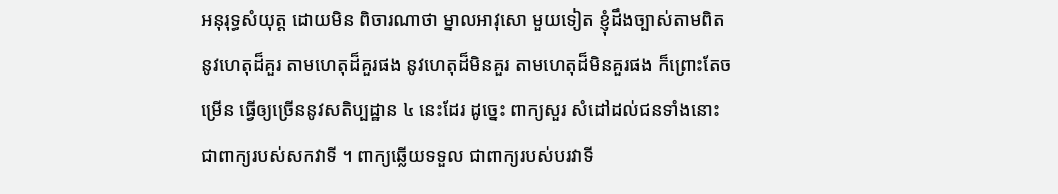អនុរុទ្ធសំយុត្ត ដោយមិន ពិចារណាថា ម្នាលអាវុសោ មួយទៀត ខ្ញុំដឹងច្បាស់តាមពិត នូវហេតុដ៏គួរ តាមហេតុដ៏គួរផង នូវហេតុដ៏មិនគួរ តាមហេតុដ៏មិនគួរផង ក៏ព្រោះតែចម្រើន ធ្វើឲ្យច្រើននូវសតិប្បដ្ឋាន ៤ នេះដែរ ដូច្នេះ ពាក្យសួរ សំដៅដល់ជនទាំងនោះ ជាពាក្យរបស់សកវាទី ។ ពាក្យឆ្លើយទទួល ជាពាក្យរបស់បរវាទី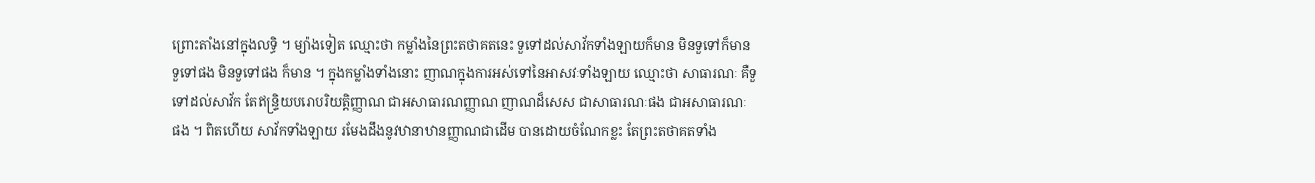ព្រោះតាំងនៅក្នុងលទ្ធិ ។ ម្យ៉ាងទៀត ឈ្មោះថា កម្លាំងនៃព្រះតថាគតនេះ ទួទៅដល់សាវ័កទាំងឡាយក៏មាន មិនទួទៅក៏មាន ទួទៅផង មិនទួទៅផង ក៏មាន ។ ក្នុងកម្លាំងទាំងនោះ ញាណក្នុងការអស់ទៅនៃអាសវៈទាំងឡាយ ឈ្មោះថា សាធារណៈ គឺទួទៅដល់សាវ័ក តែឥន្ទ្រិយបរោបរិយត្តិញ្ញាណ ជាអសាធារណញ្ញាណ ញាណដ៏សេស ជាសាធារណៈផង ជាអសាធារណៈ ផង ។ ពិតហើយ សាវ័កទាំងឡាយ រមែងដឹងនូវឋានាឋានញ្ញាណជាដើម បានដោយចំណែកខ្លះ តែព្រះតថាគតទាំង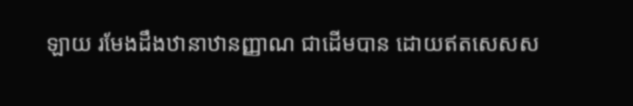ឡាយ រមែងដឹងឋានាឋានញ្ញាណ ជាដើមបាន ដោយឥតសេសស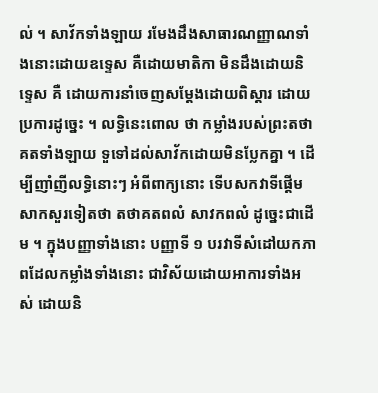ល់ ។ សាវ័កទាំងឡាយ រមែងដឹងសាធារណញ្ញាណទាំងនោះដោយឧទ្ទេស គឺដោយមាតិកា មិនដឹងដោយនិទ្ទេស គឺ ដោយការនាំចេញសម្តែងដោយពិស្តារ ដោយប្រការដូច្នេះ ។ លទ្ធិនេះពោល ថា កម្លាំងរបស់ព្រះតថាគតទាំងឡាយ ទួទៅដល់សាវ័កដោយមិនប្លែកគ្នា ។ ដើម្បីញាំញីលទ្ធិនោះៗ អំពីពាក្យនោះ ទើបសកវាទីផ្តើមសាកសួរទៀតថា តថាគតពលំ សាវកពលំ ដូច្នេះជាដើម ។ ក្នុងបញ្ញាទាំងនោះ បញ្ញាទី ១ បរវាទីសំដៅយកភាពដែលកម្លាំងទាំងនោះ ជាវិស័យដោយអាការទាំងអស់ ដោយនិ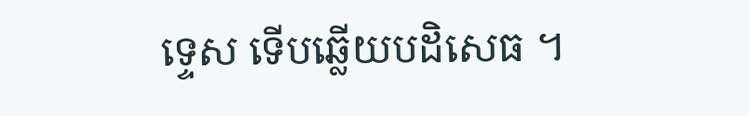ទ្ទេស ទើបឆ្លើយបដិសេធ ។